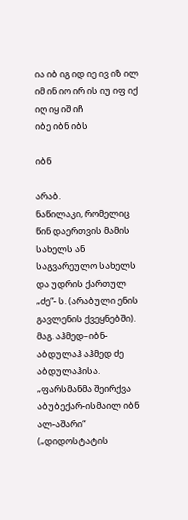ია იბ იგ იდ იე ივ იზ ილ იმ ინ იო ირ ის იუ იფ იქ იღ იყ იშ იჩ
იბე იბნ იბს

იბნ

არაბ.
ნაწილაკი, რომელიც წინ დაერთვის მამის სახელს ან საგვარეულო სახელს და უდრის ქართულ „ძე“- ს. (არაბული ენის გავლენის ქვეყნებში). მაგ. აჰმედ–იბნ-აბდულაჰ აჰმედ ძე აბდულაჰისა. „ფარსმანმა შეირქვა აბუბექარ-ისმაილ იბნ ალ-აშარი“ („დიდოსტატის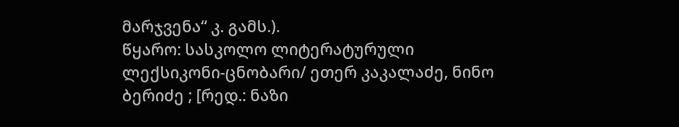მარჯვენა“ კ. გამს.).
წყარო: სასკოლო ლიტერატურული ლექსიკონი-ცნობარი/ ეთერ კაკალაძე, ნინო ბერიძე ; [რედ.: ნაზი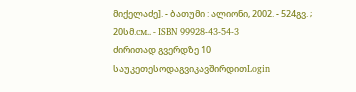მიქელაძე]. - ბათუმი : ალიონი, 2002. - 524გვ. ; 20სმ.см.. - ISBN 99928-43-54-3
ძირითად გვერდზე 10 საუკეთესოდაგვიკავშირდითLogin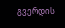გვერდის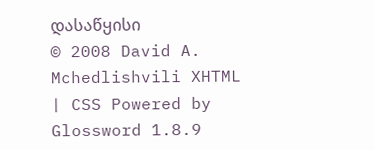დასაწყისი
© 2008 David A. Mchedlishvili XHTML | CSS Powered by Glossword 1.8.9